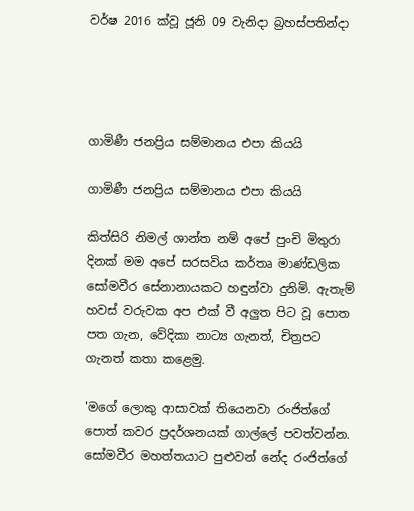වර්ෂ 2016 ක්වූ ජූනි 09 වැනිදා බ්‍රහස්පතින්දා




ගාමිණී ජනප්‍රිය සම්මානය එපා කියයි

ගාමිණී ජනප්‍රිය සම්මානය එපා කියයි

කිත්සිරි නිමල් ශාන්ත නම් අපේ පුංචි මිතුරා දිනක් මම අපේ සරසවිය කර්තෘ මාණ්ඩලික සෝමවීර සේනානායකට හඳුන්වා දුනිමි. ඇතැම් හවස් වරුවක අප එක් වී අලුත පිට වූ පොත පත ගැන, වේදිකා නාට්‍ය ගැනත්, චිත්‍රපට ගැනත් කතා කළෙමු.

'මගේ ලොකු ආසාවක් තියෙනවා රංජිත්ගේ පොත් කවර ප්‍රදර්ශනයක් ගාල්ලේ පවත්වන්න. සෝමවීර මහත්තයාට පුළුවන් නේද රංජිත්ගේ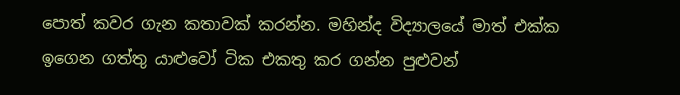පොත් කවර ගැන කතාවක් කරන්න. මහින්ද විද්‍යාලයේ මාත් එක්ක ඉගෙන ගත්තු යාළුවෝ ටික එකතු කර ගන්න පුළුවන්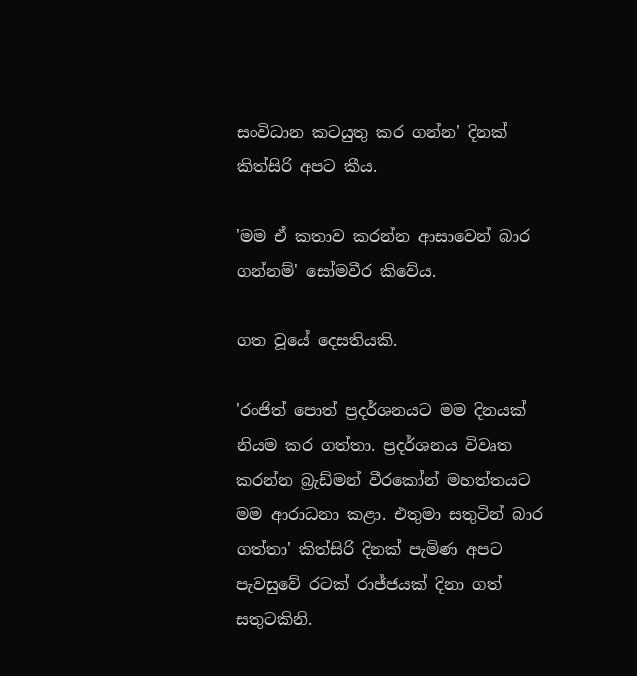සංවිධාන කටයුතු කර ගන්න' දිනක් කිත්සිරි අපට කීය.

'මම ඒ කතාව කරන්න ආසාවෙන් බාර ගන්නම්' සෝමවීර කිවේය.

ගත වූයේ දෙසතියකි.

'රංජිත් පොත් ප්‍රදර්ශනයට මම දිනයක් නියම කර ගත්තා. ප්‍රදර්ශනය විවෘත කරන්න බ්‍රැඩ්මන් වීරකෝන් මහත්තයට මම ආරාධනා කළා. එතුමා සතුටින් බාර ගත්තා' කිත්සිරි දිනක් පැමිණ අපට පැවසුවේ රටක් රාජ්ජයක් දිනා ගත් සතුටකිනි.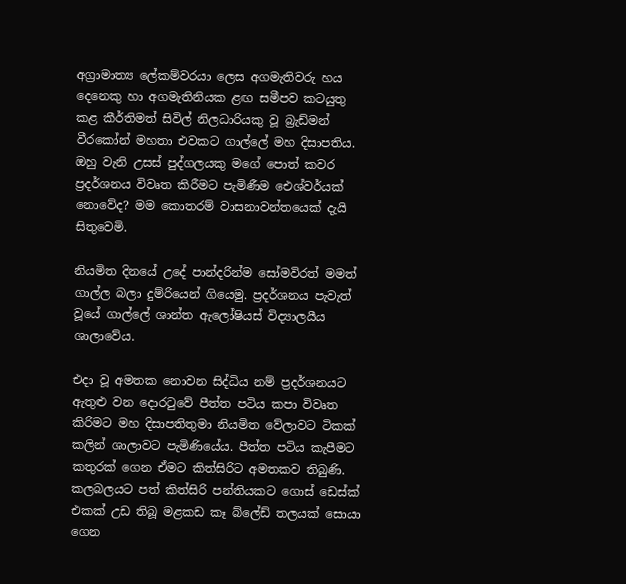අග්‍රාමාත්‍ය ලේකම්වරයා ලෙස අගමැතිවරු හය දෙනෙකු හා අගමැතිනියක ළඟ සමීපව කටයුතු කළ කීර්තිමත් සිවිල් නිලධාරියකු වූ බ්‍රැඩ්මන් වීරකෝන් මහතා එවකට ගාල්ලේ මහ දිසාපතිය. ඔහු වැනි උසස් පුද්ගලයකු මගේ පොත් කවර ප්‍රදර්ශනය විවෘත කිරීමට පැමිණීම ඓශ්වර්යක් නොවේද? මම කොතරම් වාසනාවන්තයෙක් දැයි සිතුවෙමි.

නියමිත දිනයේ උදේ පාන්දරින්ම සෝමවිරත් මමත් ගාල්ල බලා දුම්රියෙන් ගියෙමු. ප්‍රදර්ශනය පැවැත් වූයේ ගාල්ලේ ශාන්ත ඇලෝෂියස් විද්‍යාලයීය ශාලාවේය.

එදා වූ අමතක නොවන සිද්ධිය නම් ප්‍රදර්ශනයට ඇතුළු වන දොරටුවේ පීත්ත පටිය කපා විවෘත කිරිමට මහ දිසාපතිතුමා නියමිත වේලාවට ටිකක් කලින් ශාලාවට පැමිණියේය. පීත්ත පටිය කැපීමට කතුරක් ගෙන ඒමට කිත්සිරිට අමතකව තිබුණි. කලබලයට පත් කිත්සිරි පන්තියකට ගොස් ඩෙස්ක් එකක් උඩ තිබූ මළකඩ කෑ බ්ලේඩ් තලයක් සොයා ගෙන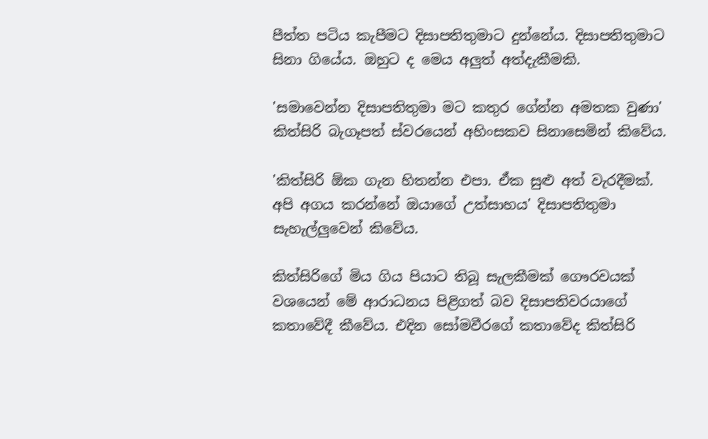පීත්ත පටිය කැපීමට දිසාපතිතුමාට දුන්නේය. දිසාපතිතුමාට සිනා ගියේය. ඔහුට ද මෙය අලුත් අත්දැකීමකි.

'සමාවෙන්න දිසාපතිතුමා මට කතුර ගේන්න අමතක වුණා' කිත්සිරි බැගෑපත් ස්වරයෙන් අහිංසකව සිනාසෙමින් කිවේය.

'කිත්සිරි ඕක ගැන හිතන්න එපා. ඒක සුළු අත් වැරදීමක්. අපි අගය කරන්නේ ඔයාගේ උත්සාහය' දිසාපතිතුමා සැහැල්ලුවෙන් කිවේය.

කිත්සිරිගේ මිය ගිය පියාට තිබූ සැලකීමක් ගෞරවයක් වශයෙන් මේ ආරාධනය පිළිගත් බව දිසාපතිවරයාගේ කතාවේදී කීවේය. එදින සෝමවීරගේ කතාවේද කිත්සිරි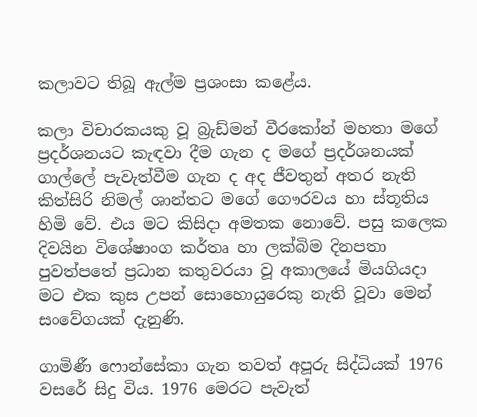කලාවට තිබූ ඇල්ම ප්‍රශංසා කළේය.

කලා විචාරකයකු වූ බ්‍රැඩ්මන් වීරකෝන් මහතා මගේ ප්‍රදර්ශනයට කැඳවා දීම ගැන ද මගේ ප්‍රදර්ශනයක් ගාල්ලේ පැවැත්වීම ගැන ද අද ජීවතුන් අතර නැති කිත්සිරි නිමල් ශාන්තට මගේ ගෞරවය හා ස්තූතිය හිමි වේ. එය මට කිසිදා අමතක නොවේ. පසු කලෙක දිවයින විශේෂාංග කර්තෘ හා ලක්බිම දිනපතා පුවත්පතේ ප්‍රධාන කතුවරයා වූ අකාලයේ මියගියදා මට එක කුස උපන් සොහොයුරෙකු නැති වූවා මෙන් සංවේගයක් දැනුණි.

ගාමිණී ෆොන්සේකා ගැන තවත් අපූරු සිද්ධියක් 1976 වසරේ සිදු විය. 1976 මෙරට පැවැත්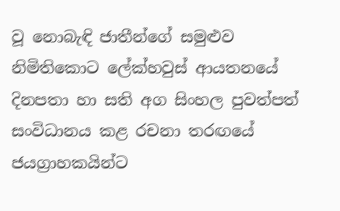වූ නොබැඳි ජාතීන්ගේ සමුළුව නිමිතිකොට ලේක්හවුස් ආයතනයේ දිනපතා හා සති අග සිංහල පුවත්පත් සංවිධානය කළ රචනා තරඟයේ ජයග්‍රාහකයින්ට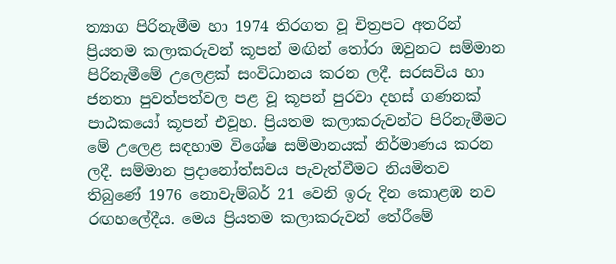ත්‍යාග පිරිනැමීම හා 1974 තිරගත වූ චිත්‍රපට අතරින් ප්‍රියතම කලාකරුවන් කූපන් මඟින් තෝරා ඔවුනට සම්මාන පිරිනැමීමේ උලෙළක් සංවිධානය කරන ලදී. සරසවිය හා ජනතා පුවත්පත්වල පළ වූ කූපන් පුරවා දහස් ගණනක් පාඨකයෝ කූපන් එවූහ. ප්‍රියතම කලාකරුවන්ට පිරිනැමීමට මේ උලෙළ සඳහාම විශේෂ සම්මානයක් නිර්මාණය කරන ලදී. සම්මාන ප්‍රදානෝත්සවය පැවැත්වීමට නියමිතව තිබුණේ 1976 නොවැම්බර් 21 වෙනි ඉරු දින කොළඹ නව රඟහලේදීය. මෙය ප්‍රියතම කලාකරුවන් තේරීමේ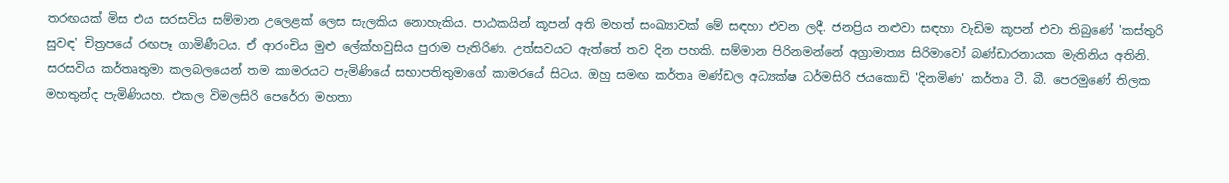තරඟයක් මිස එය සරසවිය සම්මාන උලෙළක් ලෙස සැලකිය නොහැකිය. පාඨකයින් කූපන් අති මහත් සංඛ්‍යාවක් මේ සඳහා එවන ලදී. ජනප්‍රිය නළුවා සඳහා වැඩිම කූපන් එවා තිබුණේ 'කස්තුරි සුවඳ' චිත්‍රපයේ රඟපෑ ගාමිණීටය. ඒ ආරංචිය මුළු ලේක්හවුසිය පුරාම පැතිරිණ. උත්සවයට ඇත්තේ තව දින පහකි. සම්මාන පිරිනමන්නේ අග්‍රාමාත්‍ය සිරිමාවෝ බණ්ඩාරනායක මැතිනිය අතිනි. සරසවිය කර්තෘතුමා කලබලයෙන් තම කාමරයට පැමිණියේ සභාපතිතුමාගේ කාමරයේ සිටය. ඔහු සමඟ කර්තෘ මණ්ඩල අධ්‍යක්ෂ ධර්මසිරි ජයකොඩි 'දිනමිණ' කර්තෘ ටී. බී. පෙරමුණේ තිලක මහතුන්ද පැමිණියහ. එකල විමලසිරි පෙරේරා මහතා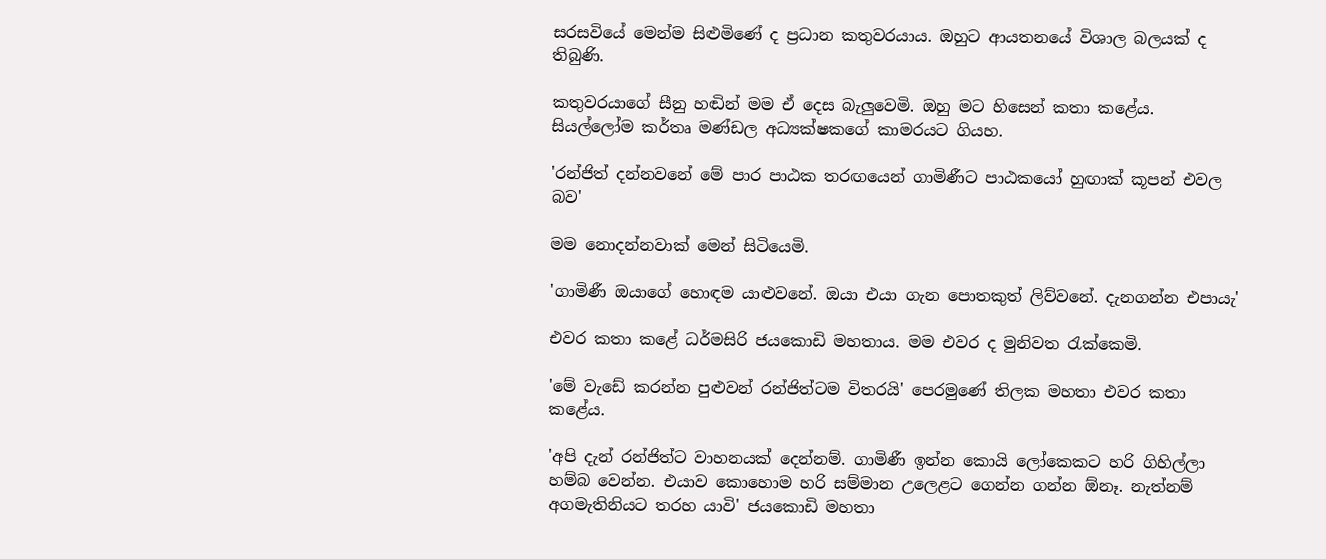සරසවියේ මෙන්ම සිළුමිණේ ද ප්‍රධාන කතුවරයාය. ඔහුට ආයතනයේ විශාල බලයක් ද තිබුණි.

කතුවරයාගේ සීනු හඬින් මම ඒ දෙස බැලුවෙමි. ඔහු මට හිසෙන් කතා කළේය. සියල්ලෝම කර්තෘ මණ්ඩල අධ්‍යක්ෂකගේ කාමරයට ගියහ.

'රන්ජිත් දන්නවනේ මේ පාර පාඨක තරඟයෙන් ගාමිණීට පාඨකයෝ හුඟාක් කූපන් එවල බව'

මම නොදන්නවාක් මෙන් සිටියෙමි.

'ගාමිණී ඔයාගේ හොඳම යාළුවනේ. ඔයා එයා ගැන පොතකුත් ලිව්වනේ. දැනගන්න එපායැ'

එවර කතා කළේ ධර්මසිරි ජයකොඩි මහතාය. මම එවර ද මුනිවත රැක්කෙමි.

'මේ වැඩේ කරන්න පුළුවන් රන්ජිත්ටම විතරයි' පෙරමුණේ තිලක මහතා එවර කතා කළේය.

'අපි දැන් රන්ජිත්ට වාහනයක් දෙන්නම්. ගාමිණී ඉන්න කොයි ලෝකෙකට හරි ගිහිල්ලා හම්බ වෙන්න. එයාව කොහොම හරි සම්මාන උලෙළට ගෙන්න ගන්න ඕනෑ. නැත්නම් අගමැතිනියට තරහ යාවි' ජයකොඩි මහතා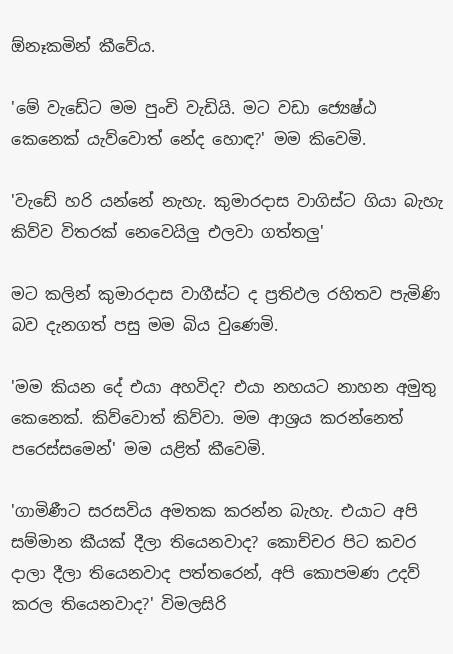ඕනෑකමින් කීවේය.

'මේ වැඩේට මම පුංචි වැඩියි. මට වඩා ජ්‍යෙෂ්ඨ කෙනෙක් යැව්වොත් නේද හොඳ?' මම කිවෙමි.

'වැඩේ හරි යන්නේ නැහැ. කුමාරදාස වාගිස්ට ගියා බැහැ කිව්ව විතරක් නෙවෙයිලු එලවා ගත්තලු'

මට කලින් කුමාරදාස වාගීස්ට ද ප්‍රතිඵල රහිතව පැමිණි බව දැනගත් පසු මම බිය වුණෙමි.

'මම කියන දේ එයා අහවිද? එයා නහයට නාහන අමුතු කෙනෙක්. කිව්වොත් කිව්වා. මම ආශ්‍රය කරන්නෙත් පරෙස්සමෙන්' මම යළිත් කීවෙමි.

'ගාමිණීට සරසවිය අමතක කරන්න බැහැ. එයාට අපි සම්මාන කීයක් දීලා තියෙනවාද? කොච්චර පිට කවර දාලා දීලා තියෙනවාද පත්තරෙන්, අපි කොපමණ උදව් කරල තියෙනවාද?' විමලසිරි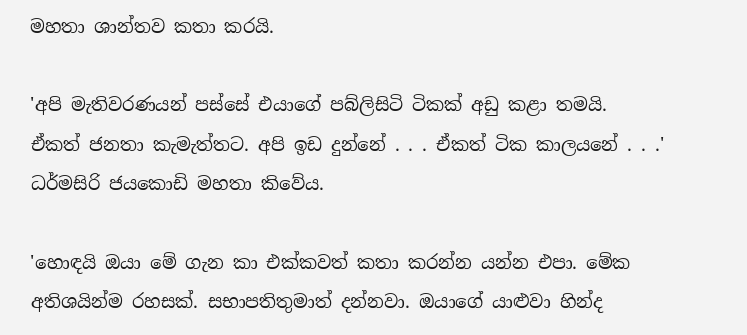මහතා ශාන්තව කතා කරයි.

'අපි මැතිවරණයන් පස්සේ එයාගේ පබ්ලිසිටි ටිකක් අඩු කළා තමයි. ඒකත් ජනතා කැමැත්තට. අපි ඉඩ දුන්නේ . . . ඒකත් ටික කාලයනේ . . .' ධර්මසිරි ජයකොඩි මහතා කිවේය.

'හොඳයි ඔයා මේ ගැන කා එක්කවත් කතා කරන්න යන්න එපා. මේක අතිශයින්ම රහසක්. සභාපතිතුමාත් දන්නවා. ඔයාගේ යාළුවා හින්ද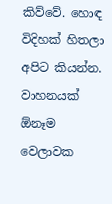කිව්වේ. හොඳ විදිහක් හිතලා අපිට කියන්න. වාහනයක් ඕනෑම වෙලාවක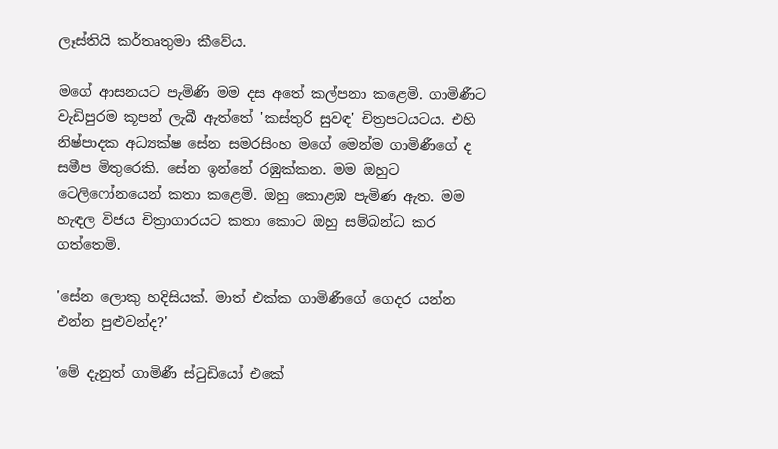ලෑස්තියි කර්තෘතුමා කීවේය.

මගේ ආසනයට පැමිණි මම දස අතේ කල්පනා කළෙමි. ගාමිණීට වැඩිපුරම කූපන් ලැබී ඇත්තේ 'කස්තුරි සුවඳ' චිත්‍රපටයටය. එහි නිෂ්පාදක අධ්‍යක්ෂ සේන සමරසිංහ මගේ මෙන්ම ගාමිණීගේ ද සමීප මිතුරෙකි. සේන ඉන්නේ රඹුක්කන. මම ඔහුට ටෙලිෆෝනයෙන් කතා කළෙමි. ඔහු කොළඹ පැමිණ ඇත. මම හැඳල විජය චිත්‍රාගාරයට කතා කොට ඔහු සම්බන්ධ කර ගත්තෙමි.

'සේන ලොකු හදිසියක්. මාත් එක්ක ගාමිණීගේ ගෙදර යන්න එන්න පුළුවන්ද?'

'මේ දැනුත් ගාමිණී ස්ටුඩියෝ එකේ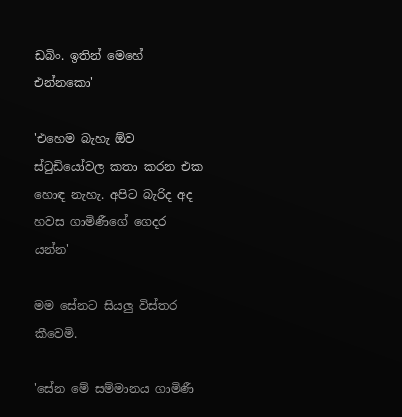ඩබිං. ඉතින් මෙහේ එන්නකො'

'එහෙම බැහැ ඕව ස්ටුඩියෝවල කතා කරන එක හොඳ නැහැ. අපිට බැරිද අද හවස ගාමිණීගේ ගෙදර යන්න'

මම සේනට සියලු විස්තර කීවෙමි.

'සේන මේ සම්මානය ගාමිණී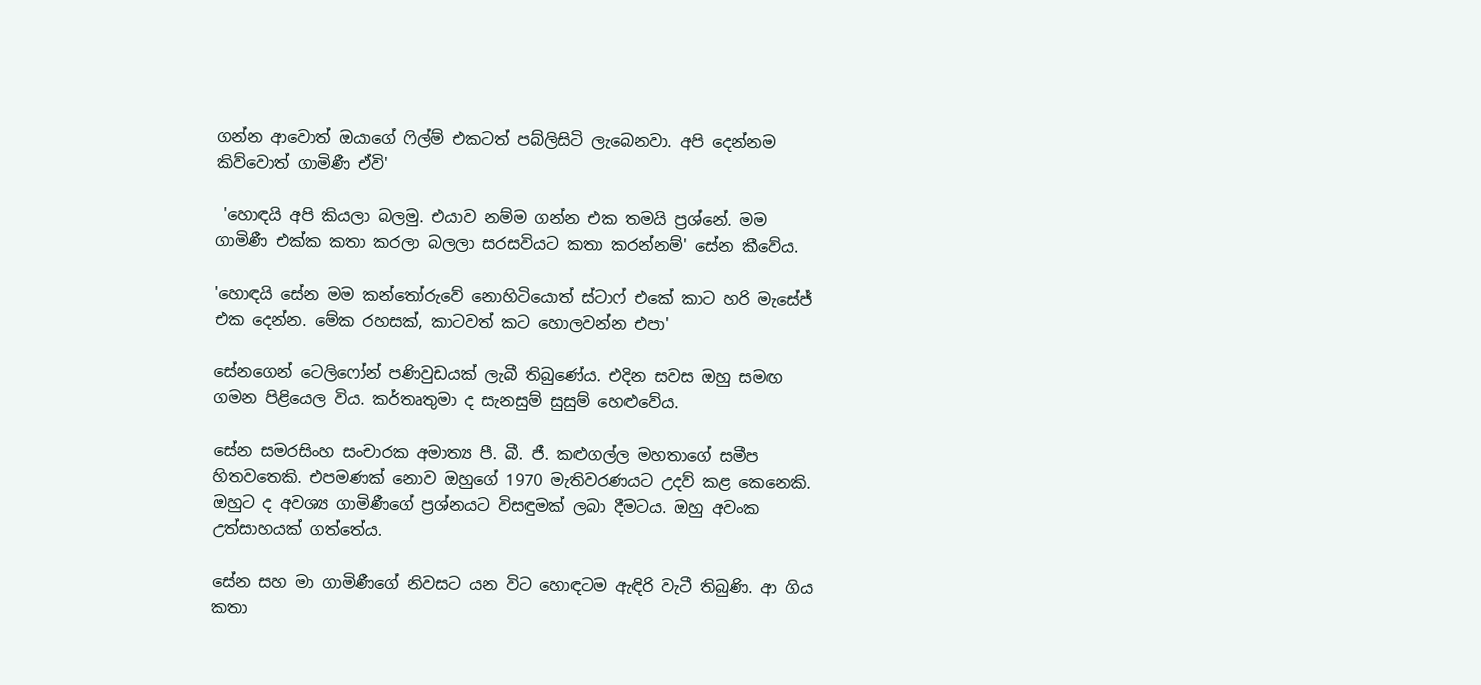ගන්න ආවොත් ඔයාගේ ෆිල්ම් එකටත් පබ්ලිසිටි ලැබෙනවා. අපි දෙන්නම කිව්වොත් ගාමිණී ඒවි'

 'හොඳයි අපි කියලා බලමු. එයාව නම්ම ගන්න එක තමයි ප්‍රශ්නේ. මම ගාමිණී එක්ක කතා කරලා බලලා සරසවියට කතා කරන්නම්' සේන කීවේය.

'හොඳයි සේන මම කන්තෝරුවේ නොහිටියොත් ස්ටාෆ් එකේ කාට හරි මැසේජ් එක දෙන්න. මේක රහසක්, කාටවත් කට හොලවන්න එපා'

සේනගෙන් ටෙලිෆෝන් පණිවුඩයක් ලැබී තිබුණේය. එදින සවස ඔහු සමඟ ගමන පිළියෙල විය. කර්තෘතුමා ද සැනසුම් සුසුම් හෙළුවේය.

සේන සමරසිංහ සංචාරක අමාත්‍ය පී. බී. ජී. කළුගල්ල මහතාගේ සමීප හිතවතෙකි. එපමණක් නොව ඔහුගේ 1970 මැතිවරණයට උදව් කළ කෙනෙකි. ඔහුට ද අවශ්‍ය ගාමිණීගේ ප්‍රශ්නයට විසඳුමක් ලබා දීමටය. ඔහු අවංක උත්සාහයක් ගත්තේය.

සේන සහ මා ගාමිණීගේ නිවසට යන විට හොඳටම ඇඳිරි වැටී තිබුණි. ආ ගිය කතා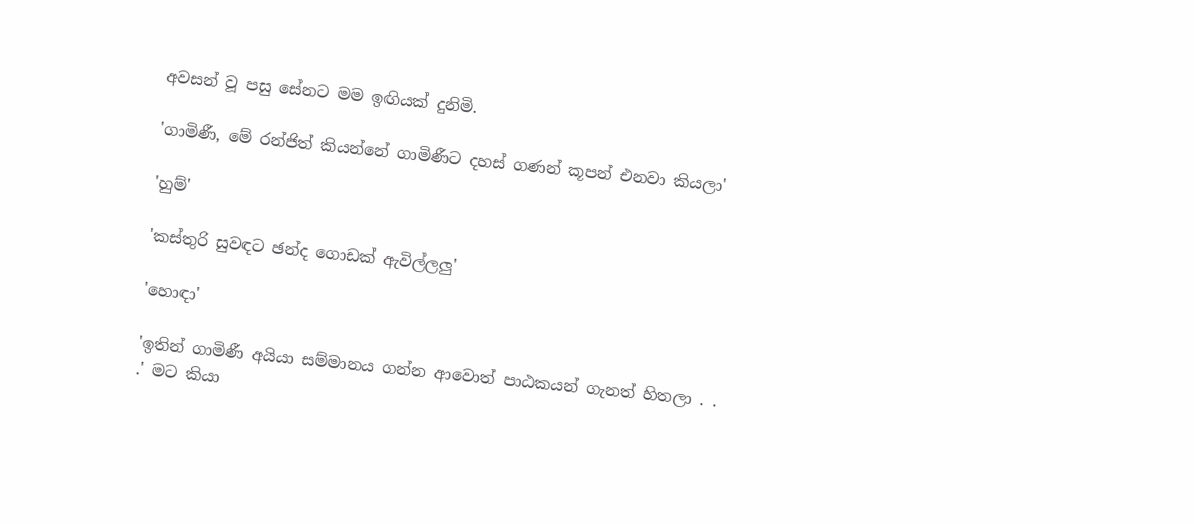අවසන් වූ පසු සේනට මම ඉඟියක් දුනිමි.

'ගාමිණී, මේ රන්ජිත් කියන්නේ ගාමිණීට දහස් ගණන් කූපන් එනවා කියලා'

'හුම්'

'කස්තුරි සුවඳට ඡන්ද ගොඩක් ඇවිල්ලලු'

'හොඳා'

'ඉතින් ගාමිණී අයියා සම්මානය ගන්න ආවොත් පාඨකයන් ගැනත් හිතලා . . .' මට කියා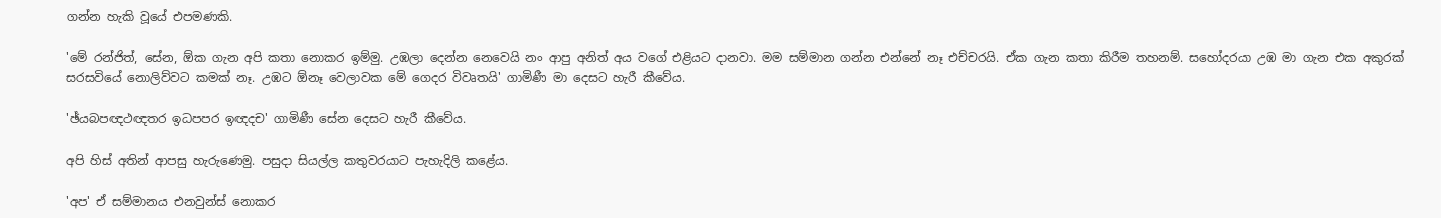ගන්න හැකි වූයේ එපමණකි.

'මේ රන්ජිත්, සේන, ඕක ගැන අපි කතා නොකර ඉම්මු. උඹලා දෙන්න නෙවෙයි නං ආපු අනිත් අය වගේ එළියට දානවා. මම සම්මාන ගන්න එන්නේ නෑ එච්චරයි. ඒක ගැන කතා කිරීම තහනම්. සහෝදරයා උඹ මා ගැන එක අකුරක් සරසවියේ නොලිව්වට කමක් නෑ. උඹට ඕනෑ වෙලාවක මේ ගෙදර විවෘතයි' ගාමිණී මා දෙසට හැරී කීවේය.

'ඡ්යබපඥථඥතර ඉධපපර ඉඥදච' ගාමිණී සේන දෙසට හැරී කීවේය.

අපි හිස් අතින් ආපසු හැරුණෙමු. පසුදා සියල්ල කතුවරයාට පැහැදිලි කළේය.

'අප' ඒ සම්මානය එනවුන්ස් නොකර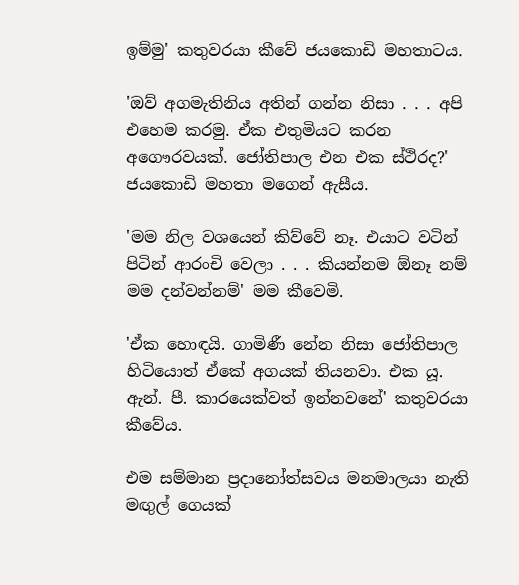ඉම්මු' කතුවරයා කීවේ ජයකොඩි මහතාටය.

'ඔව් අගමැතිනිය අතින් ගන්න නිසා . . . අපි එහෙම කරමු. ඒක එතුමියට කරන අගෞරවයක්. ජෝතිපාල එන එක ස්ථිරද?' ජයකොඩි මහතා මගෙන් ඇසීය.

'මම නිල වශයෙන් කිව්වේ නෑ. එයාට වටින් පිටින් ආරංචි වෙලා . . . කියන්නම ඕනෑ නම් මම දන්වන්නම්' මම කීවෙමි.

'ඒක හොඳයි. ගාමිණී නේන නිසා ජෝතිපාල හිටියොත් ඒකේ අගයක් තියනවා. එක යූ. ඇන්. පී. කාරයෙක්වත් ඉන්නවනේ' කතුවරයා කීවේය.

එම සම්මාන ප්‍රදානෝත්සවය මනමාලයා නැති මඟුල් ගෙයක්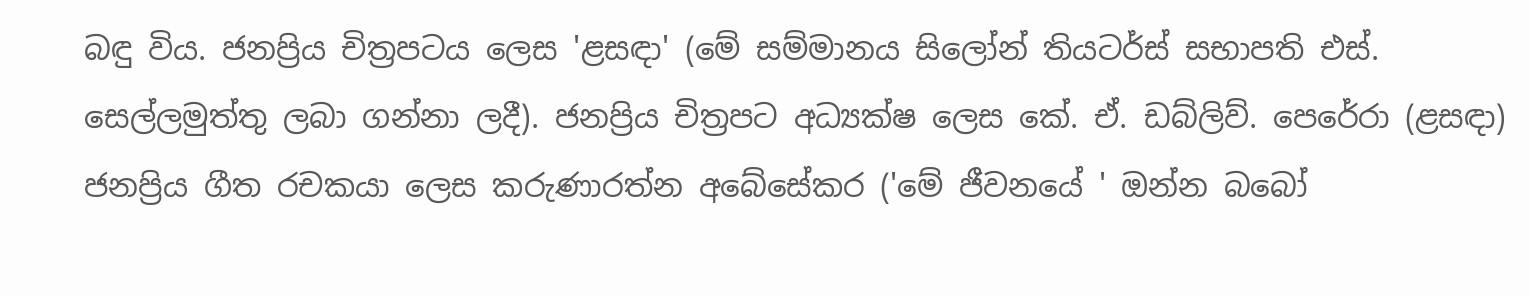බඳු විය. ජනප්‍රිය චිත්‍රපටය ලෙස 'ළසඳා' (මේ සම්මානය සිලෝන් තියටර්ස් සභාපති එස්. සෙල්ලමුත්තු ලබා ගන්නා ලදී). ජනප්‍රිය චිත්‍රපට අධ්‍යක්ෂ ලෙස කේ. ඒ. ඩබ්ලිව්. පෙරේරා (ළසඳා) ජනප්‍රිය ගීත රචකයා ලෙස කරුණාරත්න අබේසේකර ('මේ ජීවනයේ ' ඔන්න බබෝ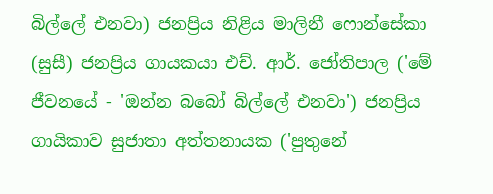බිල්ලේ එනවා) ජනප්‍රිය නිළිය මාලිනී ෆොන්සේකා (සුසී) ජනප්‍රිය ගායකයා එච්. ආර්. ජෝතිපාල ('මේ ජීවනයේ - 'ඔන්න බබෝ බිල්ලේ එනවා') ජනප්‍රිය ගායිකාව සුජාතා අත්තනායක ('පුතුනේ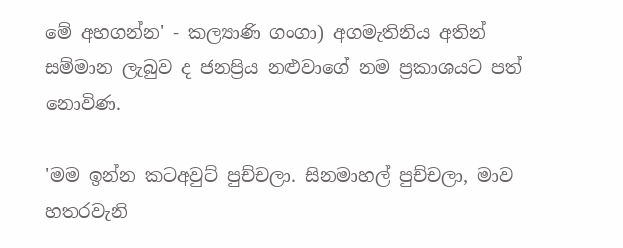මේ අහගන්න' - කල්‍යාණි ගංගා) අගමැතිනිය අතින් සම්මාන ලැබුව ද ජනප්‍රිය නළුවාගේ නම ප්‍රකාශයට පත් නොවිණ.

'මම ඉන්න කටඅවුට් පුච්චලා. සිනමාහල් පුච්චලා, මාව හතරවැනි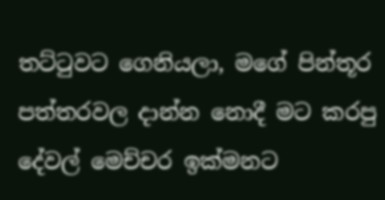තට්ටුවට ගෙනියලා, මගේ පින්තූර පත්තරවල දාන්න නොදී මට කරපු දේවල් මෙච්චර ඉක්මනට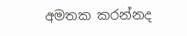අමතක කරන්නද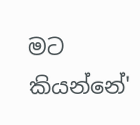මට කියන්නේ'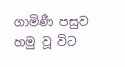ගාමිණී පසුව හමු වූ විට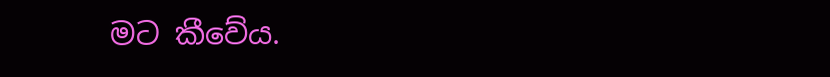මට කීවේය.